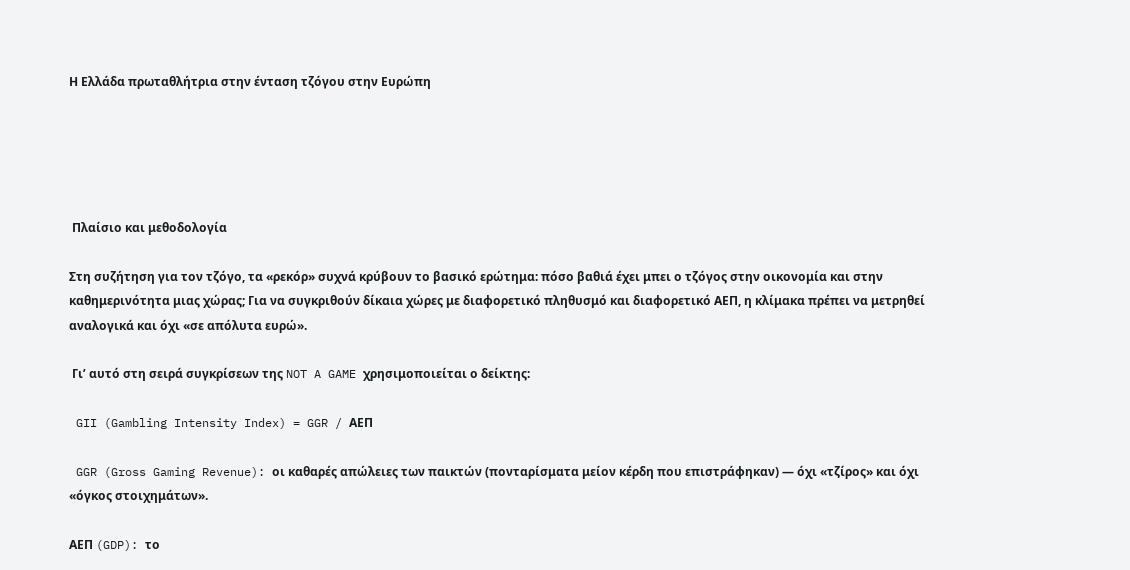Η Ελλάδα πρωταθλήτρια στην ένταση τζόγου στην Ευρώπη





 Πλαίσιο και μεθοδολογία

Στη συζήτηση για τον τζόγο, τα «ρεκόρ» συχνά κρύβουν το βασικό ερώτημα: πόσο βαθιά έχει μπει ο τζόγος στην οικονομία και στην καθημερινότητα μιας χώρας; Για να συγκριθούν δίκαια χώρες με διαφορετικό πληθυσμό και διαφορετικό ΑΕΠ, η κλίμακα πρέπει να μετρηθεί αναλογικά και όχι «σε απόλυτα ευρώ».

 Γι’ αυτό στη σειρά συγκρίσεων της NOT A GAME χρησιμοποιείται ο δείκτης:

 GII (Gambling Intensity Index) = GGR / ΑΕΠ

 GGR (Gross Gaming Revenue): οι καθαρές απώλειες των παικτών (πονταρίσματα μείον κέρδη που επιστράφηκαν) — όχι «τζίρος» και όχι «όγκος στοιχημάτων».

ΑΕΠ (GDP): το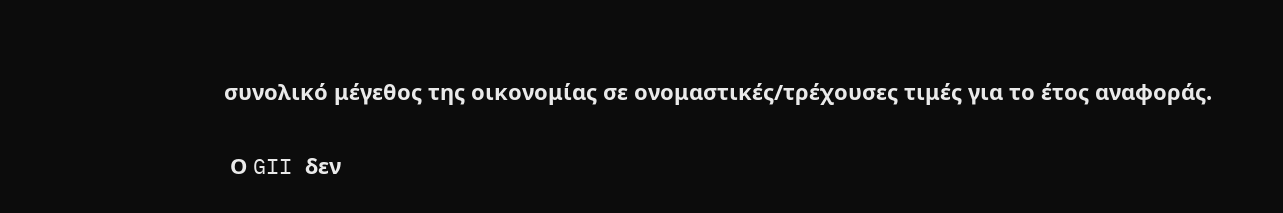συνολικό μέγεθος της οικονομίας σε ονομαστικές/τρέχουσες τιμές για το έτος αναφοράς.

 Ο GII δεν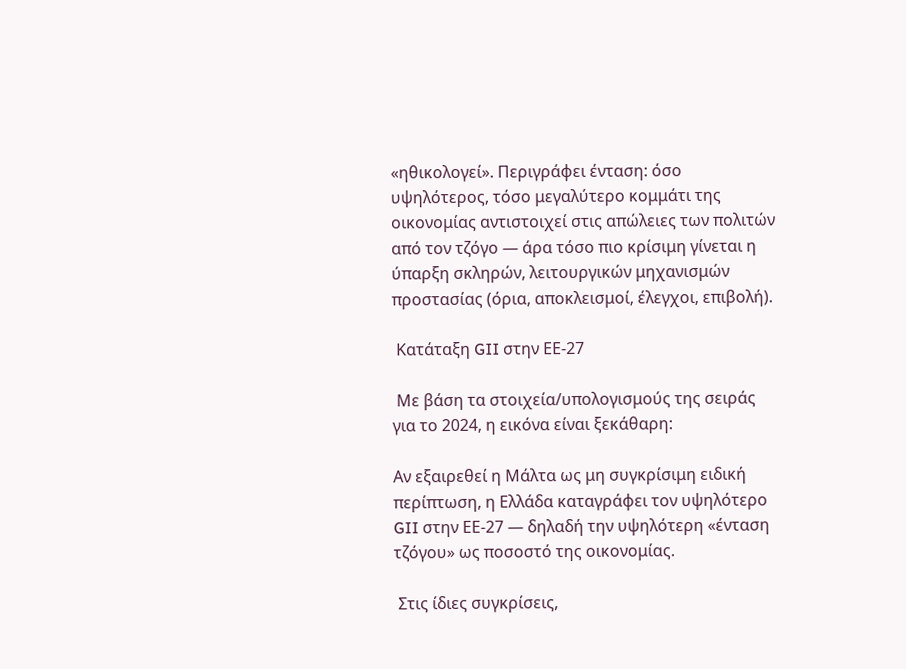«ηθικολογεί». Περιγράφει ένταση: όσο υψηλότερος, τόσο μεγαλύτερο κομμάτι της οικονομίας αντιστοιχεί στις απώλειες των πολιτών από τον τζόγο — άρα τόσο πιο κρίσιμη γίνεται η ύπαρξη σκληρών, λειτουργικών μηχανισμών προστασίας (όρια, αποκλεισμοί, έλεγχοι, επιβολή).

 Κατάταξη GII στην ΕΕ-27

 Με βάση τα στοιχεία/υπολογισμούς της σειράς για το 2024, η εικόνα είναι ξεκάθαρη:

Αν εξαιρεθεί η Μάλτα ως μη συγκρίσιμη ειδική περίπτωση, η Ελλάδα καταγράφει τον υψηλότερο GII στην ΕΕ-27 — δηλαδή την υψηλότερη «ένταση τζόγου» ως ποσοστό της οικονομίας.

 Στις ίδιες συγκρίσεις,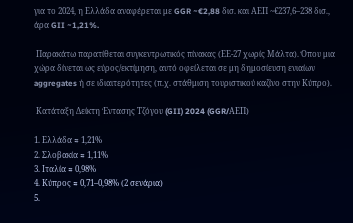για το 2024, η Ελλάδα αναφέρεται με GGR ~€2,88 δισ. και ΑΕΠ ~€237,6–238 δισ., άρα GII ~1,21%.

 Παρακάτω παρατίθεται συγκεντρωτικός πίνακας (ΕΕ-27 χωρίς Μάλτα). Όπου μια χώρα δίνεται ως εύρος/εκτίμηση, αυτό οφείλεται σε μη δημοσίευση ενιαίων aggregates ή σε ιδιαιτερότητες (π.χ. στάθμιση τουριστικού καζίνο στην Κύπρο).

 Κατάταξη Δείκτη Έντασης Τζόγου (GII) 2024 (GGR/ΑΕΠ)

1. Ελλάδα ≈ 1,21%
2. Σλοβακία ≈ 1,11%
3. Ιταλία ≈ 0,98%
4. Κύπρος ≈ 0,71–0,98% (2 σενάρια)
5.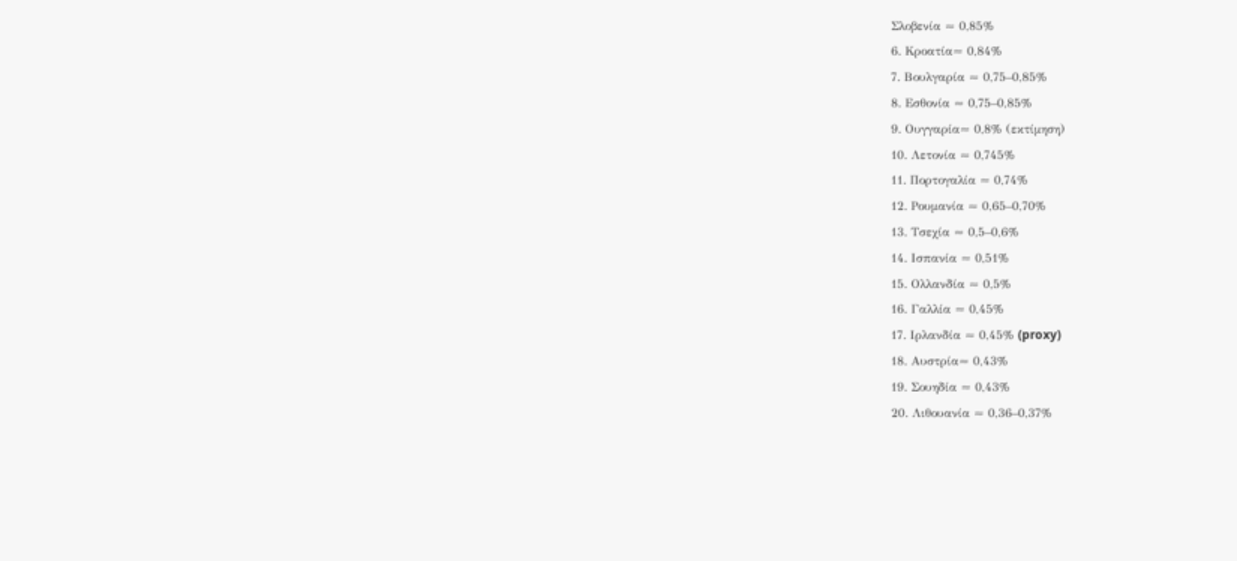Σλοβενία ≈ 0,85%
6. Κροατία≈ 0,84%
7. Βουλγαρία ≈ 0,75–0,85%
8. Εσθονία ≈ 0,75–0,85%
9. Ουγγαρία≈ 0,8% (εκτίμηση)
10. Λετονία ≈ 0,745%
11. Πορτογαλία ≈ 0,74%
12. Ρουμανία ≈ 0,65–0,70%
13. Τσεχία ≈ 0,5–0,6%
14. Ισπανία ≈ 0,51%
15. Ολλανδία ≈ 0,5%
16. Γαλλία ≈ 0,45%
17. Ιρλανδία ≈ 0,45% (proxy)
18. Αυστρία≈ 0,43%
19. Σουηδία ≈ 0,43%
20. Λιθουανία ≈ 0,36–0,37%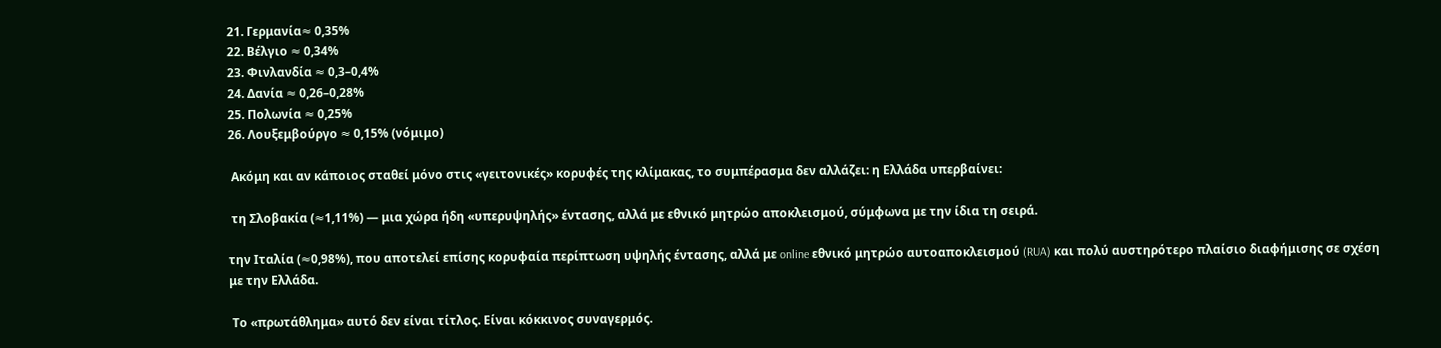21. Γερμανία≈ 0,35%
22. Βέλγιο ≈ 0,34%
23. Φινλανδία ≈ 0,3–0,4%
24. Δανία ≈ 0,26–0,28%
25. Πολωνία ≈ 0,25%
26. Λουξεμβούργο ≈ 0,15% (νόμιμο)

 Ακόμη και αν κάποιος σταθεί μόνο στις «γειτονικές» κορυφές της κλίμακας, το συμπέρασμα δεν αλλάζει: η Ελλάδα υπερβαίνει:

 τη Σλοβακία (≈1,11%) — μια χώρα ήδη «υπερυψηλής» έντασης, αλλά με εθνικό μητρώο αποκλεισμού, σύμφωνα με την ίδια τη σειρά.

την Ιταλία (≈0,98%), που αποτελεί επίσης κορυφαία περίπτωση υψηλής έντασης, αλλά με online εθνικό μητρώο αυτοαποκλεισμού (RUA) και πολύ αυστηρότερο πλαίσιο διαφήμισης σε σχέση με την Ελλάδα.

 Το «πρωτάθλημα» αυτό δεν είναι τίτλος. Είναι κόκκινος συναγερμός.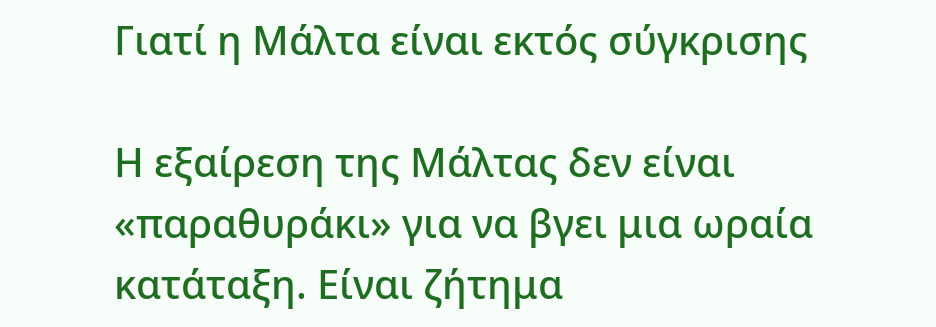Γιατί η Μάλτα είναι εκτός σύγκρισης

Η εξαίρεση της Μάλτας δεν είναι «παραθυράκι» για να βγει μια ωραία κατάταξη. Είναι ζήτημα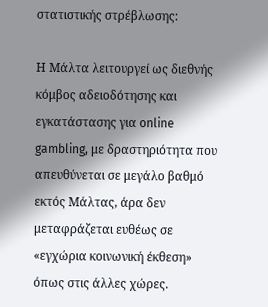στατιστικής στρέβλωσης:

Η Μάλτα λειτουργεί ως διεθνής κόμβος αδειοδότησης και εγκατάστασης για online gambling, με δραστηριότητα που απευθύνεται σε μεγάλο βαθμό εκτός Μάλτας, άρα δεν μεταφράζεται ευθέως σε «εγχώρια κοινωνική έκθεση» όπως στις άλλες χώρες.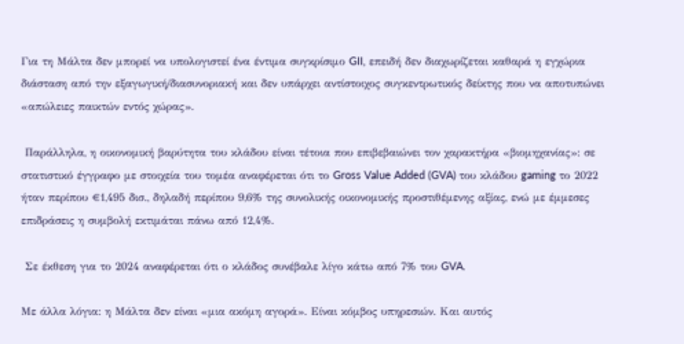Για τη Μάλτα δεν μπορεί να υπολογιστεί ένα έντιμα συγκρίσιμο GII, επειδή δεν διαχωρίζεται καθαρά η εγχώρια διάσταση από την εξαγωγική/διασυνοριακή και δεν υπάρχει αντίστοιχος συγκεντρωτικός δείκτης που να αποτυπώνει «απώλειες παικτών εντός χώρας».

 Παράλληλα, η οικονομική βαρύτητα του κλάδου είναι τέτοια που επιβεβαιώνει τον χαρακτήρα «βιομηχανίας»: σε στατιστικό έγγραφο με στοιχεία του τομέα αναφέρεται ότι το Gross Value Added (GVA) του κλάδου gaming το 2022 ήταν περίπου €1,495 δισ., δηλαδή περίπου 9,6% της συνολικής οικονομικής προστιθέμενης αξίας, ενώ με έμμεσες επιδράσεις η συμβολή εκτιμάται πάνω από 12,4%.

 Σε έκθεση για το 2024 αναφέρεται ότι ο κλάδος συνέβαλε λίγο κάτω από 7% του GVA.

Με άλλα λόγια: η Μάλτα δεν είναι «μια ακόμη αγορά». Είναι κόμβος υπηρεσιών. Και αυτός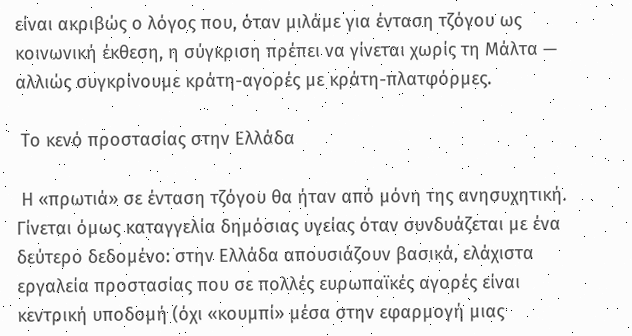είναι ακριβώς ο λόγος που, όταν μιλάμε για ένταση τζόγου ως κοινωνική έκθεση, η σύγκριση πρέπει να γίνεται χωρίς τη Μάλτα — αλλιώς συγκρίνουμε κράτη-αγορές με κράτη-πλατφόρμες.

 Το κενό προστασίας στην Ελλάδα

 Η «πρωτιά» σε ένταση τζόγου θα ήταν από μόνη της ανησυχητική. Γίνεται όμως καταγγελία δημόσιας υγείας όταν συνδυάζεται με ένα δεύτερο δεδομένο: στην Ελλάδα απουσιάζουν βασικά, ελάχιστα εργαλεία προστασίας που σε πολλές ευρωπαϊκές αγορές είναι κεντρική υποδομή (όχι «κουμπί» μέσα στην εφαρμογή μιας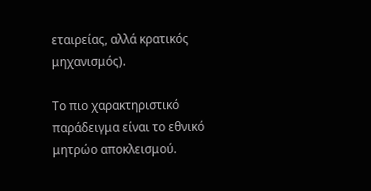εταιρείας, αλλά κρατικός μηχανισμός).

Το πιο χαρακτηριστικό παράδειγμα είναι το εθνικό μητρώο αποκλεισμού.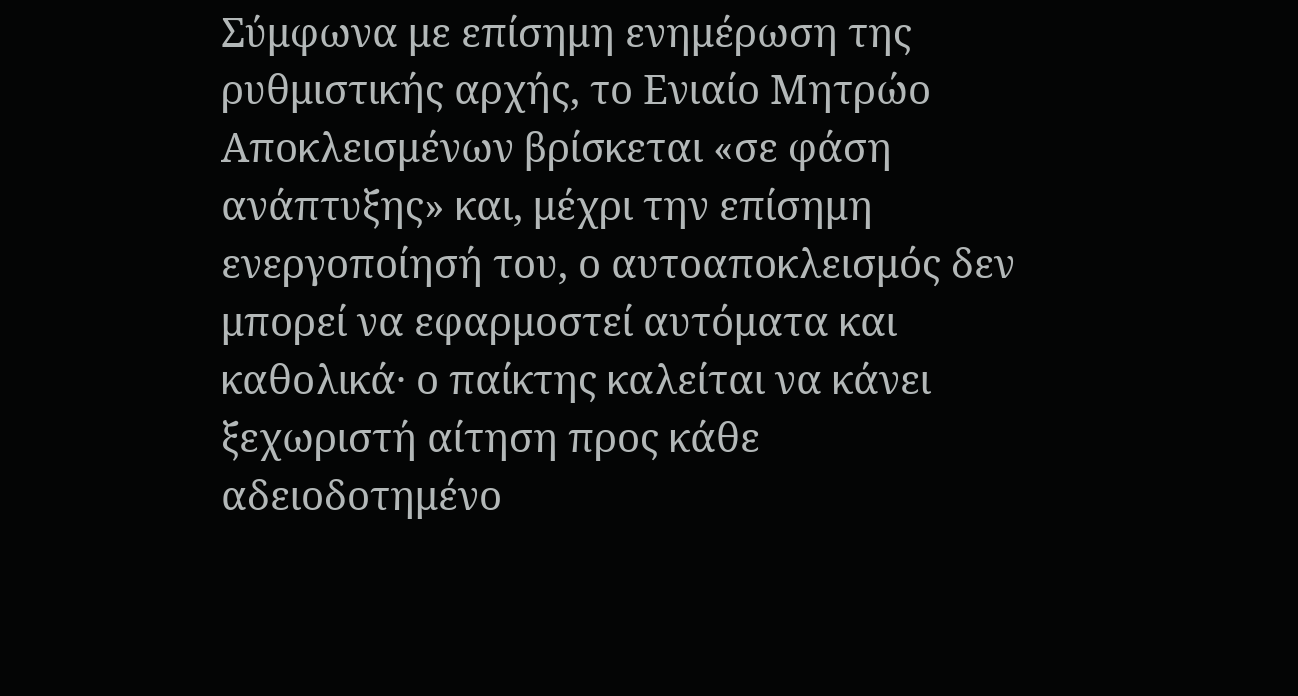Σύμφωνα με επίσημη ενημέρωση της ρυθμιστικής αρχής, το Ενιαίο Μητρώο Αποκλεισμένων βρίσκεται «σε φάση ανάπτυξης» και, μέχρι την επίσημη ενεργοποίησή του, ο αυτοαποκλεισμός δεν μπορεί να εφαρμοστεί αυτόματα και καθολικά· ο παίκτης καλείται να κάνει ξεχωριστή αίτηση προς κάθε αδειοδοτημένο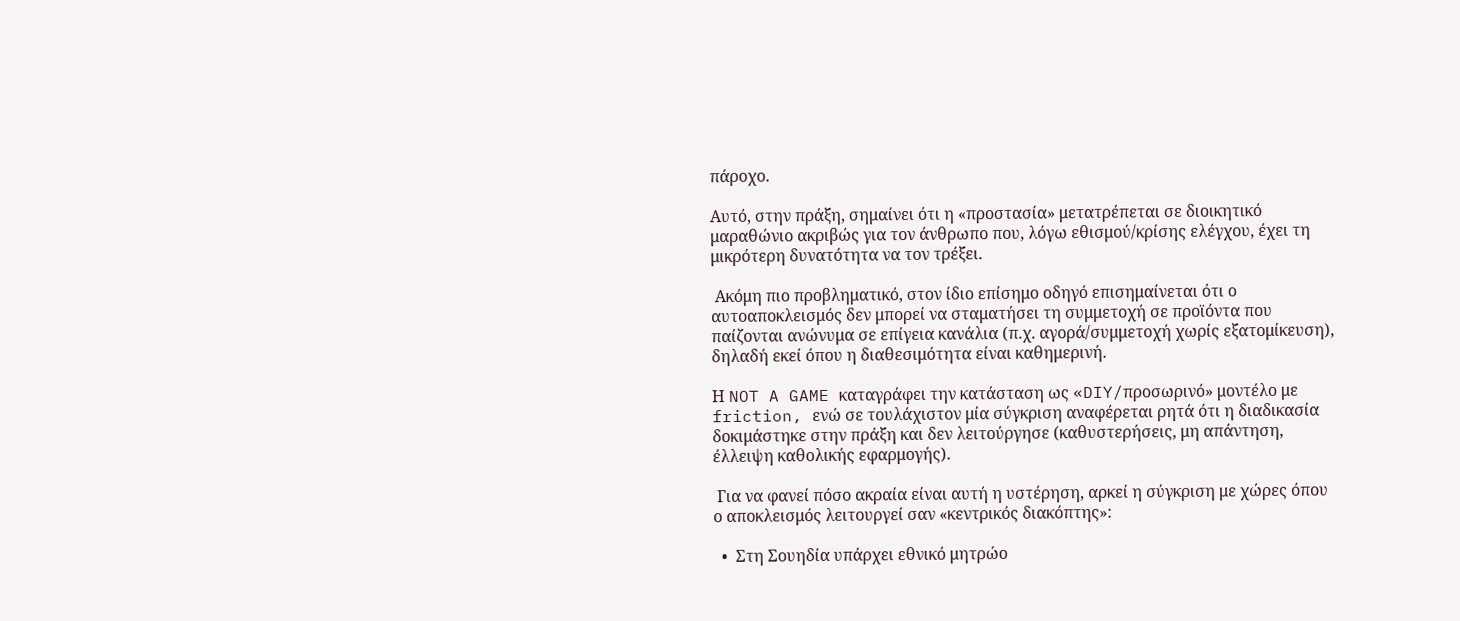πάροχο.

Αυτό, στην πράξη, σημαίνει ότι η «προστασία» μετατρέπεται σε διοικητικό μαραθώνιο ακριβώς για τον άνθρωπο που, λόγω εθισμού/κρίσης ελέγχου, έχει τη μικρότερη δυνατότητα να τον τρέξει.

 Ακόμη πιο προβληματικό, στον ίδιο επίσημο οδηγό επισημαίνεται ότι ο αυτοαποκλεισμός δεν μπορεί να σταματήσει τη συμμετοχή σε προϊόντα που παίζονται ανώνυμα σε επίγεια κανάλια (π.χ. αγορά/συμμετοχή χωρίς εξατομίκευση), δηλαδή εκεί όπου η διαθεσιμότητα είναι καθημερινή.

Η NOT A GAME καταγράφει την κατάσταση ως «DIY/προσωρινό» μοντέλο με friction, ενώ σε τουλάχιστον μία σύγκριση αναφέρεται ρητά ότι η διαδικασία δοκιμάστηκε στην πράξη και δεν λειτούργησε (καθυστερήσεις, μη απάντηση, έλλειψη καθολικής εφαρμογής).

 Για να φανεί πόσο ακραία είναι αυτή η υστέρηση, αρκεί η σύγκριση με χώρες όπου ο αποκλεισμός λειτουργεί σαν «κεντρικός διακόπτης»:

  •  Στη Σουηδία υπάρχει εθνικό μητρώο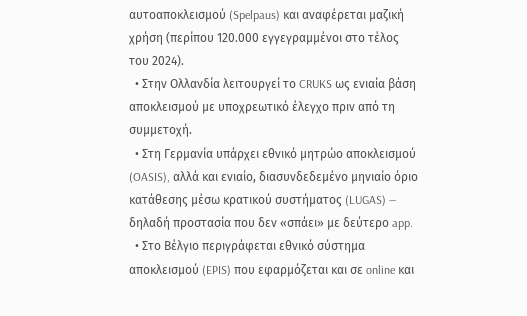αυτοαποκλεισμού (Spelpaus) και αναφέρεται μαζική χρήση (περίπου 120.000 εγγεγραμμένοι στο τέλος του 2024).
  • Στην Ολλανδία λειτουργεί το CRUKS ως ενιαία βάση αποκλεισμού με υποχρεωτικό έλεγχο πριν από τη συμμετοχή.
  • Στη Γερμανία υπάρχει εθνικό μητρώο αποκλεισμού (OASIS), αλλά και ενιαίο, διασυνδεδεμένο μηνιαίο όριο κατάθεσης μέσω κρατικού συστήματος (LUGAS) — δηλαδή προστασία που δεν «σπάει» με δεύτερο app.
  • Στο Βέλγιο περιγράφεται εθνικό σύστημα αποκλεισμού (EPIS) που εφαρμόζεται και σε online και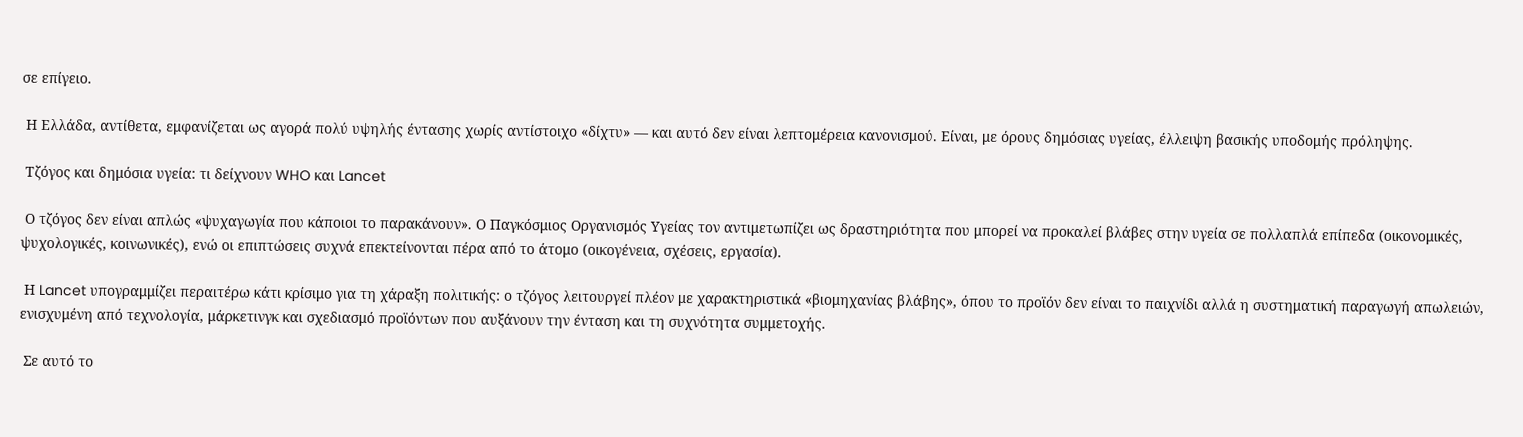σε επίγειο.

 Η Ελλάδα, αντίθετα, εμφανίζεται ως αγορά πολύ υψηλής έντασης χωρίς αντίστοιχο «δίχτυ» — και αυτό δεν είναι λεπτομέρεια κανονισμού. Είναι, με όρους δημόσιας υγείας, έλλειψη βασικής υποδομής πρόληψης.

 Τζόγος και δημόσια υγεία: τι δείχνουν WHO και Lancet

 Ο τζόγος δεν είναι απλώς «ψυχαγωγία που κάποιοι το παρακάνουν». Ο Παγκόσμιος Οργανισμός Υγείας τον αντιμετωπίζει ως δραστηριότητα που μπορεί να προκαλεί βλάβες στην υγεία σε πολλαπλά επίπεδα (οικονομικές, ψυχολογικές, κοινωνικές), ενώ οι επιπτώσεις συχνά επεκτείνονται πέρα από το άτομο (οικογένεια, σχέσεις, εργασία).

 Η Lancet υπογραμμίζει περαιτέρω κάτι κρίσιμο για τη χάραξη πολιτικής: ο τζόγος λειτουργεί πλέον με χαρακτηριστικά «βιομηχανίας βλάβης», όπου το προϊόν δεν είναι το παιχνίδι αλλά η συστηματική παραγωγή απωλειών, ενισχυμένη από τεχνολογία, μάρκετινγκ και σχεδιασμό προϊόντων που αυξάνουν την ένταση και τη συχνότητα συμμετοχής.

 Σε αυτό το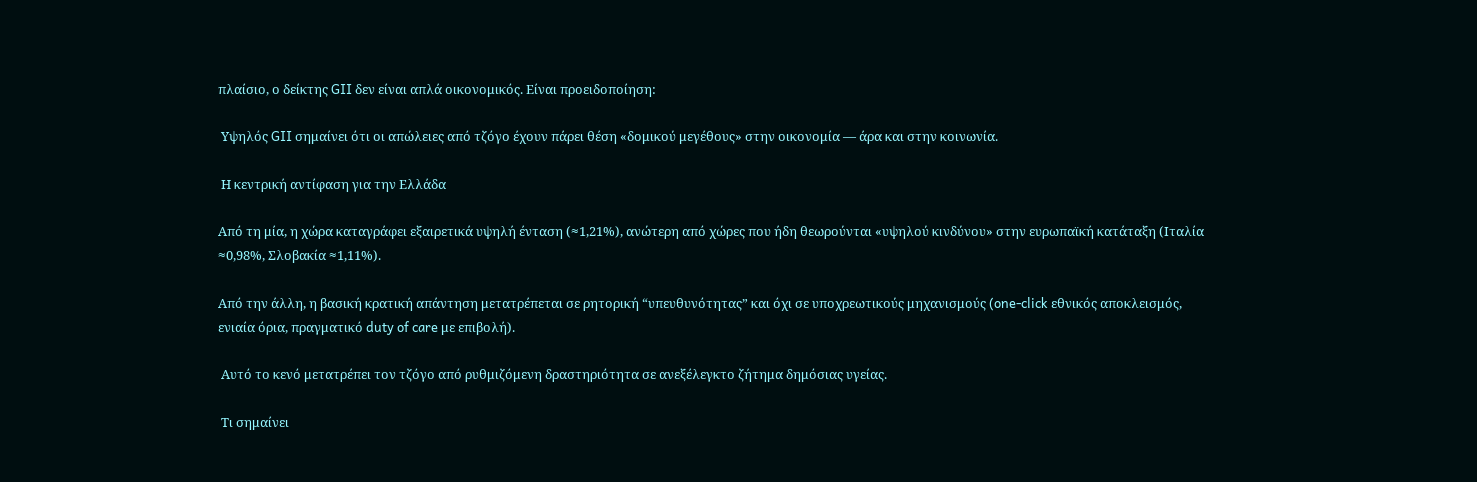πλαίσιο, ο δείκτης GII δεν είναι απλά οικονομικός. Είναι προειδοποίηση:

 Υψηλός GII σημαίνει ότι οι απώλειες από τζόγο έχουν πάρει θέση «δομικού μεγέθους» στην οικονομία — άρα και στην κοινωνία.

 Η κεντρική αντίφαση για την Ελλάδα

Από τη μία, η χώρα καταγράφει εξαιρετικά υψηλή ένταση (≈1,21%), ανώτερη από χώρες που ήδη θεωρούνται «υψηλού κινδύνου» στην ευρωπαϊκή κατάταξη (Ιταλία ≈0,98%, Σλοβακία ≈1,11%).

Από την άλλη, η βασική κρατική απάντηση μετατρέπεται σε ρητορική “υπευθυνότητας” και όχι σε υποχρεωτικούς μηχανισμούς (one-click εθνικός αποκλεισμός, ενιαία όρια, πραγματικό duty of care με επιβολή).

 Αυτό το κενό μετατρέπει τον τζόγο από ρυθμιζόμενη δραστηριότητα σε ανεξέλεγκτο ζήτημα δημόσιας υγείας.

 Τι σημαίνει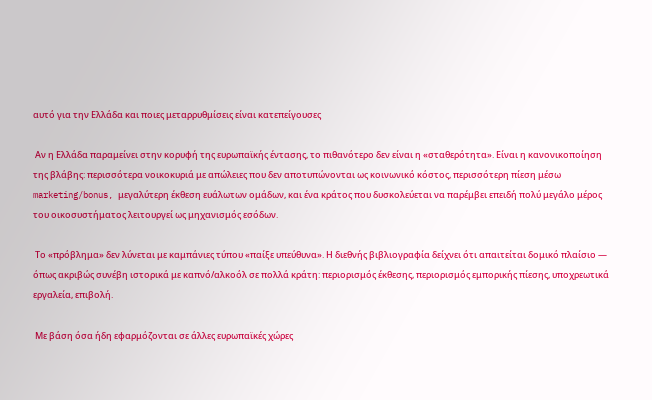αυτό για την Ελλάδα και ποιες μεταρρυθμίσεις είναι κατεπείγουσες

 Αν η Ελλάδα παραμείνει στην κορυφή της ευρωπαϊκής έντασης, το πιθανότερο δεν είναι η «σταθερότητα». Είναι η κανονικοποίηση της βλάβης: περισσότερα νοικοκυριά με απώλειες που δεν αποτυπώνονται ως κοινωνικό κόστος, περισσότερη πίεση μέσω marketing/bonus, μεγαλύτερη έκθεση ευάλωτων ομάδων, και ένα κράτος που δυσκολεύεται να παρέμβει επειδή πολύ μεγάλο μέρος του οικοσυστήματος λειτουργεί ως μηχανισμός εσόδων.

 Το «πρόβλημα» δεν λύνεται με καμπάνιες τύπου «παίξε υπεύθυνα». Η διεθνής βιβλιογραφία δείχνει ότι απαιτείται δομικό πλαίσιο — όπως ακριβώς συνέβη ιστορικά με καπνό/αλκοόλ σε πολλά κράτη: περιορισμός έκθεσης, περιορισμός εμπορικής πίεσης, υποχρεωτικά εργαλεία, επιβολή.

 Με βάση όσα ήδη εφαρμόζονται σε άλλες ευρωπαϊκές χώρες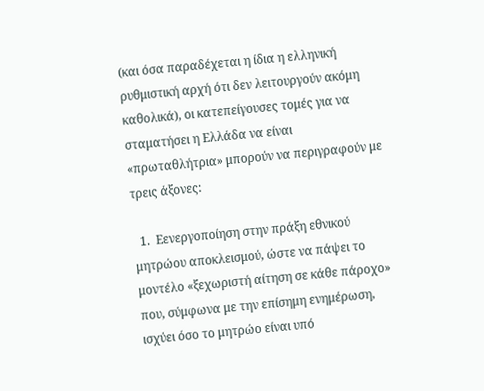(και όσα παραδέχεται η ίδια η ελληνική ρυθμιστική αρχή ότι δεν λειτουργούν ακόμη καθολικά), οι κατεπείγουσες τομές για να σταματήσει η Ελλάδα να είναι «πρωταθλήτρια» μπορούν να περιγραφούν με τρεις άξονες:

  1.  Εενεργοποίηση στην πράξη εθνικού μητρώου αποκλεισμού, ώστε να πάψει το μοντέλο «ξεχωριστή αίτηση σε κάθε πάροχο» που, σύμφωνα με την επίσημη ενημέρωση, ισχύει όσο το μητρώο είναι υπό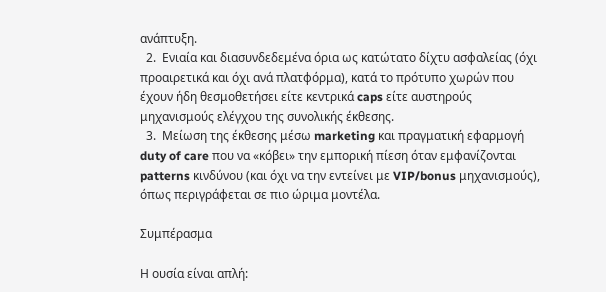ανάπτυξη.
  2.  Ενιαία και διασυνδεδεμένα όρια ως κατώτατο δίχτυ ασφαλείας (όχι προαιρετικά και όχι ανά πλατφόρμα), κατά το πρότυπο χωρών που έχουν ήδη θεσμοθετήσει είτε κεντρικά caps είτε αυστηρούς μηχανισμούς ελέγχου της συνολικής έκθεσης.
  3.  Μείωση της έκθεσης μέσω marketing και πραγματική εφαρμογή duty of care που να «κόβει» την εμπορική πίεση όταν εμφανίζονται patterns κινδύνου (και όχι να την εντείνει με VIP/bonus μηχανισμούς), όπως περιγράφεται σε πιο ώριμα μοντέλα.

Συμπέρασμα

Η ουσία είναι απλή: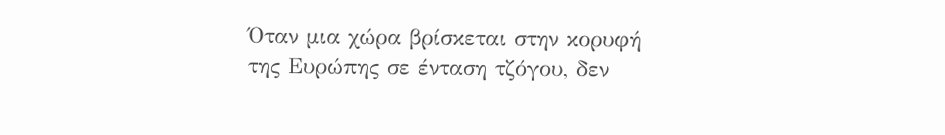Όταν μια χώρα βρίσκεται στην κορυφή της Ευρώπης σε ένταση τζόγου, δεν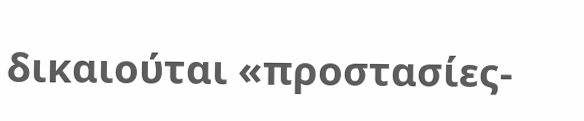δικαιούται «προστασίες-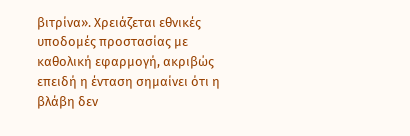βιτρίνα». Χρειάζεται εθνικές υποδομές προστασίας με καθολική εφαρμογή, ακριβώς επειδή η ένταση σημαίνει ότι η βλάβη δεν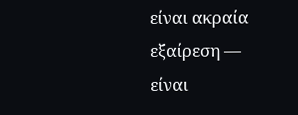είναι ακραία εξαίρεση — είναι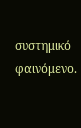συστημικό φαινόμενο.